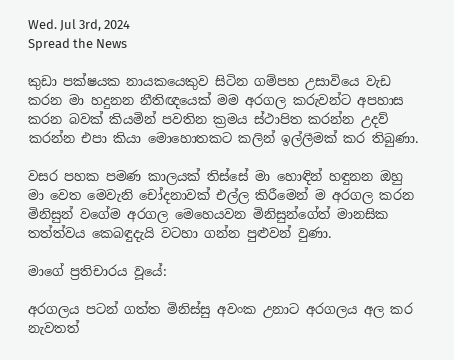Wed. Jul 3rd, 2024
Spread the News

කුඩා පක්ෂයක නායකයෙකුව සිටින ගම්පහ උසාවියෙ වැඩ කරන මා හදුනන නීතිඥයෙක් මම අරගල කරුවන්ට අපහාස කරන බවක් කියමින් පවතින ක්‍රමය ස්ථාපිත කරන්න උදව් කරන්න එපා කියා මොහොතකට කලින් ඉල්ලීමක් කර තිබුණා.

වසර පහක පමණ කාලයක් තිස්සේ මා හොඳින් හඳුනන ඔහු මා වෙත මෙවැනි චෝදනාවක් එල්ල කිරීමෙන් ම අරගල කරන මිනිසුන් වගේම අරගල මෙහෙයවන මිනිසුන්ගේත් මානසික තත්ත්වය කෙබඳුදැයි වටහා ගන්න පුළුවන් වුණා.

මාගේ ප්‍රතිචාරය වූයේ:

අරගලය පටන් ගත්ත මිනිස්සු අවංක උනාට අරගලය අල කර නැවතත්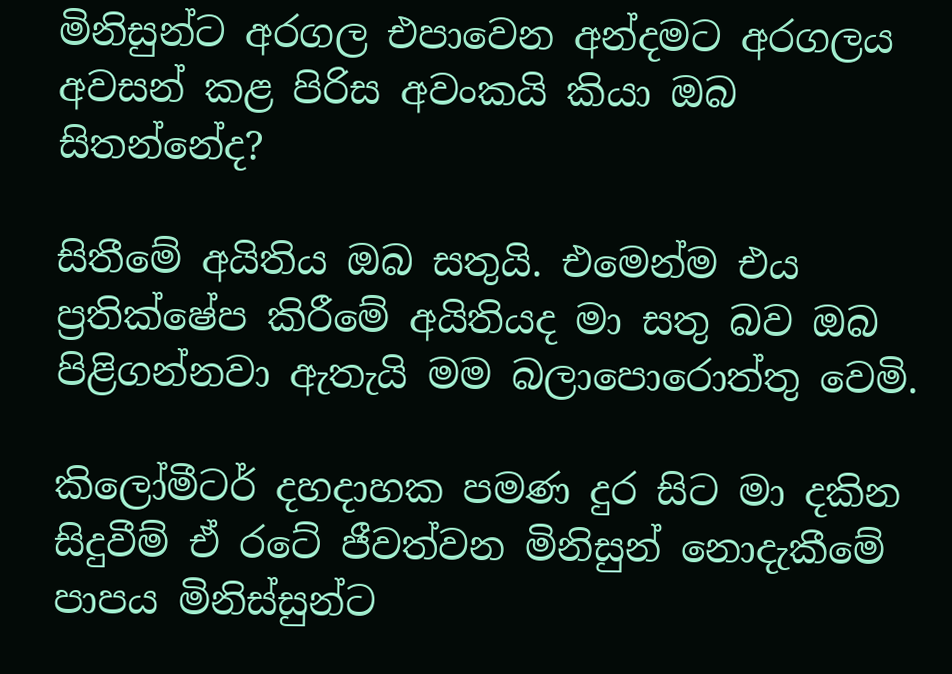මිනිසුන්ට අරගල එපාවෙන අන්දමට අරගලය අවසන් කළ පිරිස අවංකයි කියා ඔබ සිතන්නේද?

සිතීමේ අයිතිය ඔබ සතුයි. එමෙන්ම එය ප්‍රතික්ෂේප කිරීමේ අයිතියද මා සතු බව ඔබ පිළිගන්නවා ඇතැයි මම බලාපොරොත්තු වෙමි.

කිලෝමීටර් දහදාහක පමණ දුර සිට මා දකින සිදුවීම් ඒ රටේ ජීවත්වන මිනිසුන් නොදැකීමේ පාපය මිනිස්සුන්ට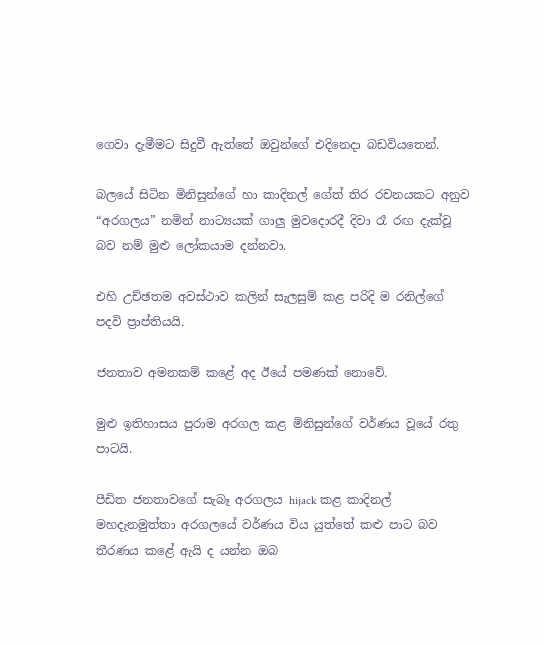ගෙවා දැමීමට සිදුවී ඇත්තේ ඔවුන්ගේ එදිනෙදා බඩවියතෙන්.

බලයේ සිටින මිනිසුන්ගේ හා කාදිනල් ගේත් තිර රචනයකට අනුව
“අරගලය” නමින් නාට්‍යයක් ගාලු මුවදොරදී දිවා රෑ රඟ දැක්වූ බව නම් මුළු ලෝකයාම දන්නවා.

එහි උච්ඡතම අවස්ථාව කලින් සැලසුම් කළ පරිදි ම රනිල්ගේ පදවි ප්‍රාප්තියයි.

ජනතාව අමනකම් කළේ අද ඊයේ පමණක් නොවේ.

මුළු ඉතිහාසය පුරාම අරගල කළ මිනිසුන්ගේ වර්ණය වූයේ රතු පාටයි.

පීඩිත ජනතාවගේ සැබෑ අරගලය hijack කළ කාදිනල් මහදැනමුත්තා අරගලයේ වර්ණය විය යුත්තේ කළු පාට බව
තීරණය කළේ ඇයි ද යන්න ඔබ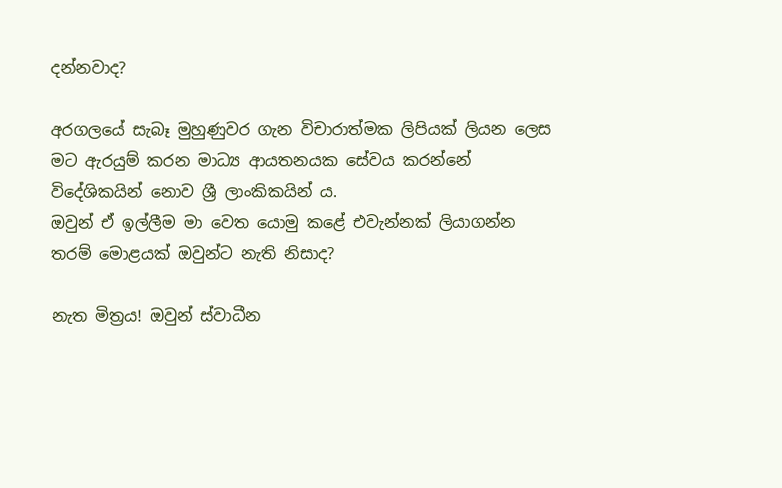දන්නවාද?

අරගලයේ සැබෑ මුහුණුවර ගැන විචාරාත්මක ලිපියක් ලියන ලෙස මට ඇරයුම් කරන මාධ්‍ය ආයතනයක සේවය කරන්නේ විදේශිකයින් නොව ශ්‍රී ලාංකිකයින් ය.
ඔවුන් ඒ ඉල්ලීම මා වෙත යොමු කළේ එවැන්නක් ලියාගන්න තරම් මොළයක් ඔවුන්ට නැති නිසාද?

නැත මිත්‍රය! ඔවුන් ස්වාධීන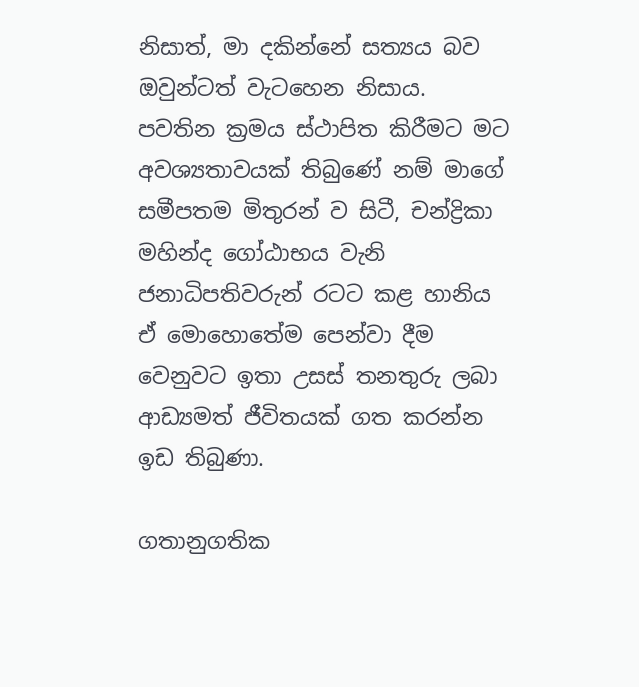නිසාත්, මා දකින්නේ සත්‍යය බව ඔවුන්ටත් වැටහෙන නිසාය.
පවතින ක්‍රමය ස්ථාපිත කිරීමට මට අවශ්‍යතාවයක් තිබුණේ නම් මාගේ සමීපතම මිතුරන් ව සිටී, චන්ද්‍රිකා මහින්ද ගෝඨාභය වැනි ජනාධිපතිවරුන් රටට කළ හානිය ඒ මොහොතේම පෙන්වා දීම වෙනුවට ඉතා උසස් තනතුරු ලබා ආඩ්‍යමත් ජීවිතයක් ගත කරන්න ඉඩ තිබුණා.

ගතානුගතික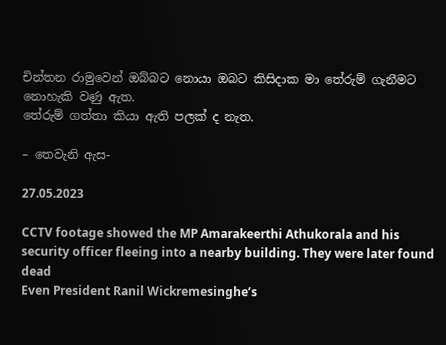චින්තන රාමුවෙන් ඔබ්බට නොයා ඔබට කිසිදාක මා තේරුම් ගැනීමට නොහැකි වණු ඇත.
තේරුම් ගත්තා කියා ඇති පලක් ද නැත.

– තෙවැනි ඇස-

27.05.2023

CCTV footage showed the MP Amarakeerthi Athukorala and his security officer fleeing into a nearby building. They were later found dead
Even President Ranil Wickremesinghe’s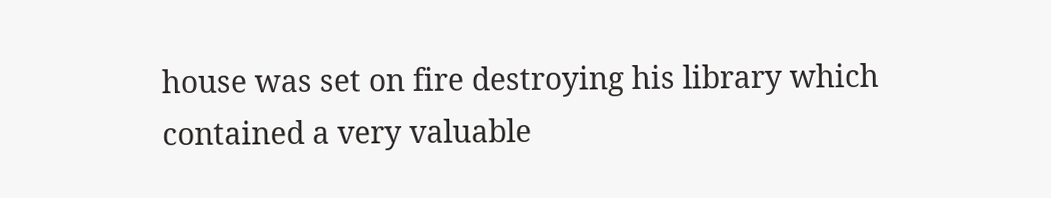house was set on fire destroying his library which contained a very valuable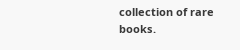collection of rare books.